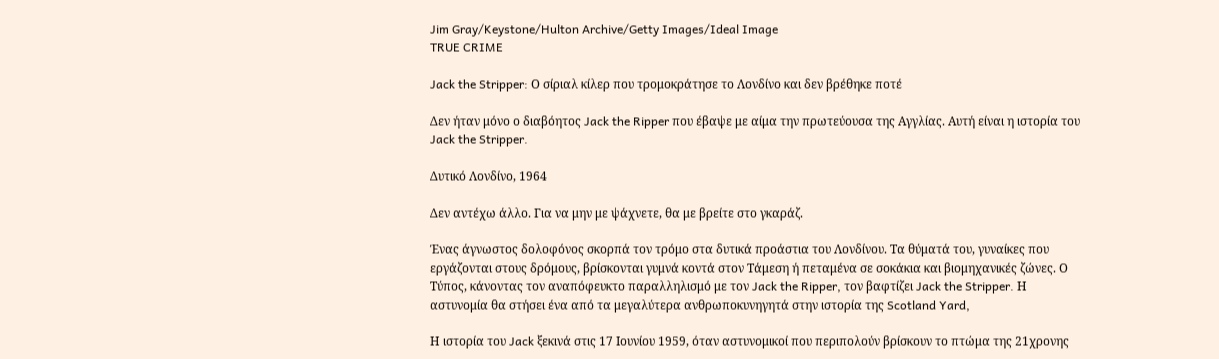Jim Gray/Keystone/Hulton Archive/Getty Images/Ideal Image
TRUE CRIME

Jack the Stripper: Ο σίριαλ κίλερ που τρομοκράτησε το Λονδίνο και δεν βρέθηκε ποτέ

Δεν ήταν μόνο ο διαβόητος Jack the Ripper που έβαψε με αίμα την πρωτεύουσα της Αγγλίας. Αυτή είναι η ιστορία του Jack the Stripper.

Δυτικό Λονδίνο, 1964

Δεν αντέχω άλλο. Για να μην με ψάχνετε, θα με βρείτε στο γκαράζ.

Ένας άγνωστος δολοφόνος σκορπά τον τρόμο στα δυτικά προάστια του Λονδίνου. Τα θύματά του, γυναίκες που εργάζονται στους δρόμους, βρίσκονται γυμνά κοντά στον Τάμεση ή πεταμένα σε σοκάκια και βιομηχανικές ζώνες. Ο Τύπος, κάνοντας τον αναπόφευκτο παραλληλισμό με τον Jack the Ripper, τον βαφτίζει Jack the Stripper. Η αστυνομία θα στήσει ένα από τα μεγαλύτερα ανθρωποκυνηγητά στην ιστορία της Scotland Yard,

Η ιστορία του Jack ξεκινά στις 17 Ιουνίου 1959, όταν αστυνομικοί που περιπολούν βρίσκουν το πτώμα της 21χρονης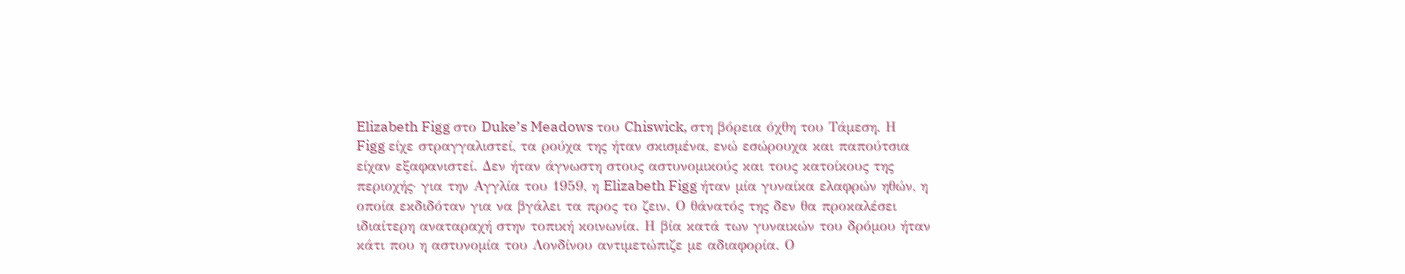Elizabeth Figg στο Duke’s Meadows του Chiswick, στη βόρεια όχθη του Τάμεση. Η Figg είχε στραγγαλιστεί, τα ρούχα της ήταν σκισμένα, ενώ εσώρουχα και παπούτσια είχαν εξαφανιστεί. Δεν ήταν άγνωστη στους αστυνομικούς και τους κατοίκους της περιοχής· για την Αγγλία του 1959, η Elizabeth Figg ήταν μία γυναίκα ελαφρών ηθών, η οποία εκδιδόταν για να βγάλει τα προς το ζειν. Ο θάνατός της δεν θα προκαλέσει ιδιαίτερη αναταραχή στην τοπική κοινωνία. Η βία κατά των γυναικών του δρόμου ήταν κάτι που η αστυνομία του Λονδίνου αντιμετώπιζε με αδιαφορία. Ο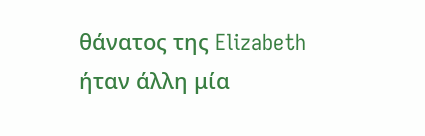θάνατος της Elizabeth ήταν άλλη μία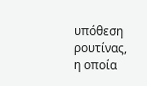υπόθεση ρουτίνας, η οποία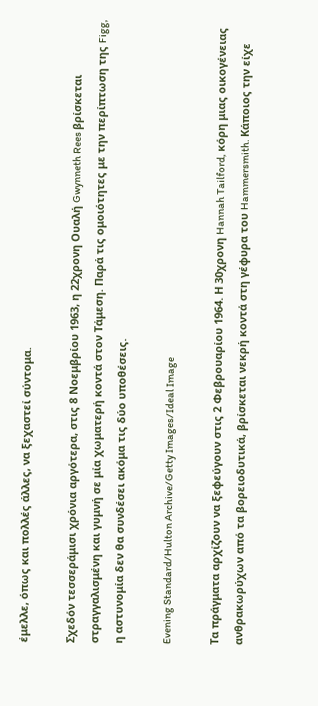έμελλε, όπως και πολλές άλλες, να ξεχαστεί σύντομα.

Σχεδόν τεσσεράμισι χρόνια αργότερα, στις 8 Νοεμβρίου 1963, η 22χρονη Ουαλή Gwynneth Rees βρίσκεται στραγγαλισμένη και γυμνή σε μία χωματερή κοντά στον Τάμεση. Παρά τις ομοιότητες με την περίπτωση της Figg, η αστυνομία δεν θα συνδέσει ακόμα τις δύο υποθέσεις.

Evening Standard/Hulton Archive/Getty Images/Ideal Image

Τα πράγματα αρχίζουν να ξεφεύγουν στις 2 Φεβρουαρίου 1964. Η 30χρονη Hannah Tailford, κόρη μιας οικογένειας ανθρακωρύχων από τα βορειοδυτικά, βρίσκεται νεκρή κοντά στη γέφυρα του Hammersmith. Κάποιος την είχε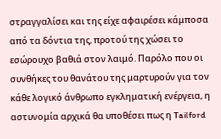στραγγαλίσει και της είχε αφαιρέσει κάμποσα από τα δόντια της, προτού της χώσει το εσώρουχο βαθιά στον λαιμό. Παρόλο που οι συνθήκες του θανάτου της μαρτυρούν για τον κάθε λογικό άνθρωπο εγκληματική ενέργεια, η αστυνομία αρχικά θα υποθέσει πως η Tailford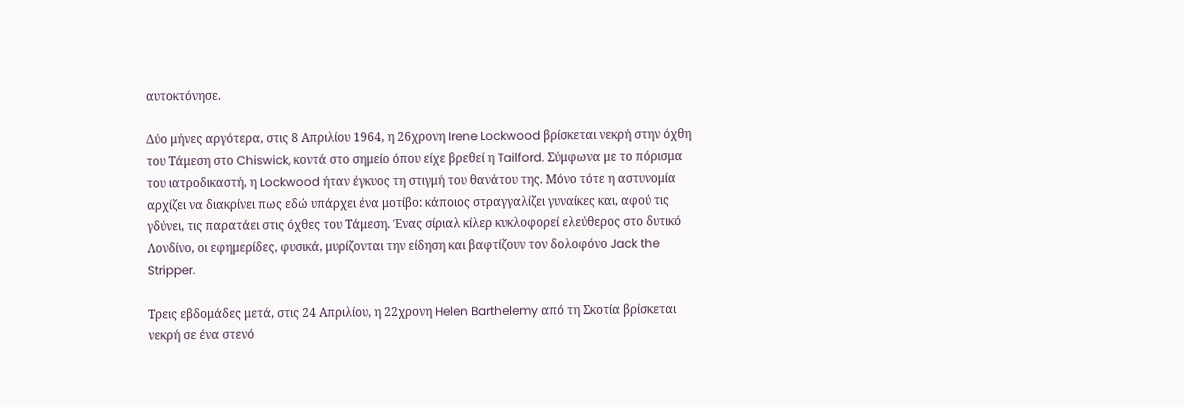αυτοκτόνησε.

Δύο μήνες αργότερα, στις 8 Απριλίου 1964, η 26χρονη Irene Lockwood βρίσκεται νεκρή στην όχθη του Τάμεση στο Chiswick, κοντά στο σημείο όπου είχε βρεθεί η Tailford. Σύμφωνα με το πόρισμα του ιατροδικαστή, η Lockwood ήταν έγκυος τη στιγμή του θανάτου της. Μόνο τότε η αστυνομία αρχίζει να διακρίνει πως εδώ υπάρχει ένα μοτίβο: κάποιος στραγγαλίζει γυναίκες και, αφού τις γδύνει, τις παρατάει στις όχθες του Τάμεση. Ένας σίριαλ κίλερ κυκλοφορεί ελεύθερος στο δυτικό Λονδίνο, οι εφημερίδες, φυσικά, μυρίζονται την είδηση και βαφτίζουν τον δολοφόνο Jack the Stripper.

Τρεις εβδομάδες μετά, στις 24 Απριλίου, η 22χρονη Helen Barthelemy από τη Σκοτία βρίσκεται νεκρή σε ένα στενό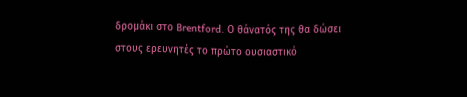δρομάκι στο Brentford. Ο θάνατός της θα δώσει στους ερευνητές το πρώτο ουσιαστικό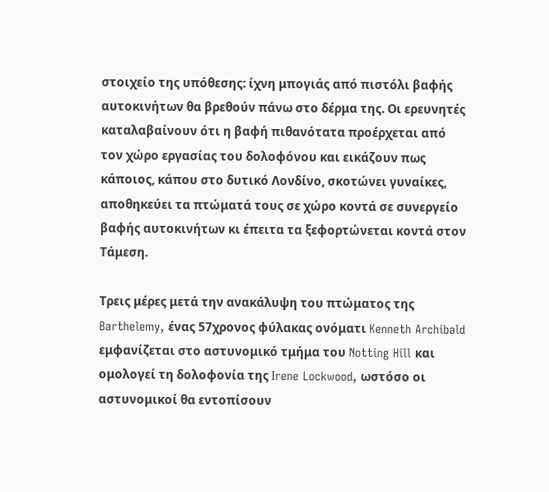στοιχείο της υπόθεσης: ίχνη μπογιάς από πιστόλι βαφής αυτοκινήτων θα βρεθούν πάνω στο δέρμα της. Οι ερευνητές καταλαβαίνουν ότι η βαφή πιθανότατα προέρχεται από τον χώρο εργασίας του δολοφόνου και εικάζουν πως κάποιος, κάπου στο δυτικό Λονδίνο, σκοτώνει γυναίκες, αποθηκεύει τα πτώματά τους σε χώρο κοντά σε συνεργείο βαφής αυτοκινήτων κι έπειτα τα ξεφορτώνεται κοντά στον Τάμεση.

Τρεις μέρες μετά την ανακάλυψη του πτώματος της Barthelemy, ένας 57χρονος φύλακας ονόματι Kenneth Archibald εμφανίζεται στο αστυνομικό τμήμα του Notting Hill και ομολογεί τη δολοφονία της Irene Lockwood, ωστόσο οι αστυνομικοί θα εντοπίσουν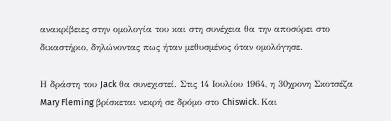ανακρίβειες στην ομολογία του και στη συνέχεια θα την αποσύρει στο δικαστήριο, δηλώνοντας πως ήταν μεθυσμένος όταν ομολόγησε.

Η δράστη του Jack θα συνεχιστεί. Στις 14 Ιουλίου 1964, η 30χρονη Σκοτσέζα Mary Fleming βρίσκεται νεκρή σε δρόμο στο Chiswick. Και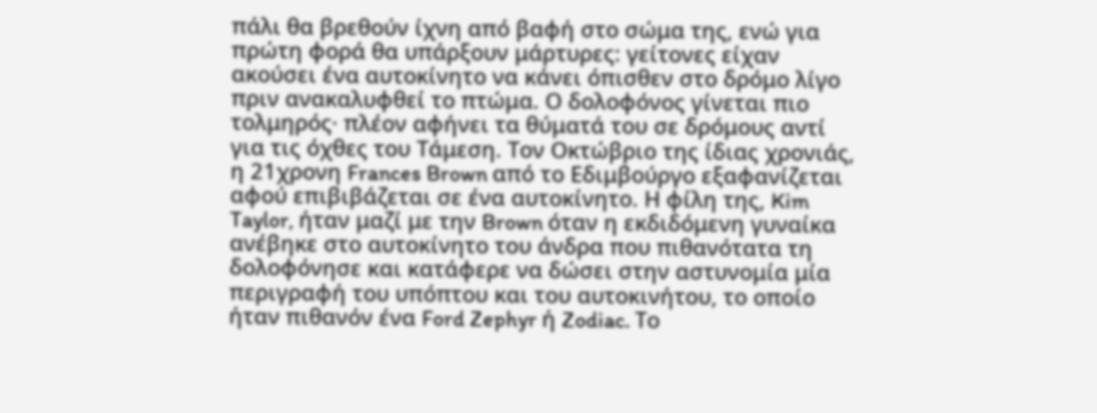πάλι θα βρεθούν ίχνη από βαφή στο σώμα της, ενώ για πρώτη φορά θα υπάρξουν μάρτυρες: γείτονες είχαν ακούσει ένα αυτοκίνητο να κάνει όπισθεν στο δρόμο λίγο πριν ανακαλυφθεί το πτώμα. Ο δολοφόνος γίνεται πιο τολμηρός· πλέον αφήνει τα θύματά του σε δρόμους αντί για τις όχθες του Τάμεση. Τον Οκτώβριο της ίδιας χρονιάς, η 21χρονη Frances Brown από το Εδιμβούργο εξαφανίζεται αφού επιβιβάζεται σε ένα αυτοκίνητο. Η φίλη της, Kim Taylor, ήταν μαζί με την Brown όταν η εκδιδόμενη γυναίκα ανέβηκε στο αυτοκίνητο του άνδρα που πιθανότατα τη δολοφόνησε και κατάφερε να δώσει στην αστυνομία μία περιγραφή του υπόπτου και του αυτοκινήτου, το οποίο ήταν πιθανόν ένα Ford Zephyr ή Zodiac. Το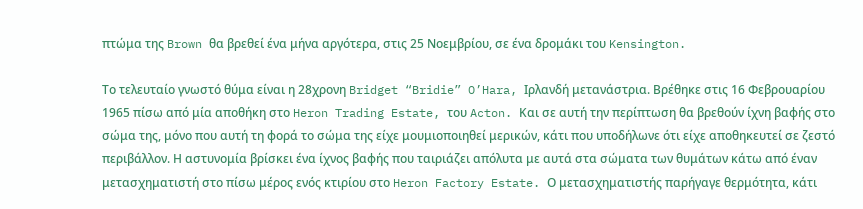πτώμα της Brown θα βρεθεί ένα μήνα αργότερα, στις 25 Νοεμβρίου, σε ένα δρομάκι του Kensington.

Το τελευταίο γνωστό θύμα είναι η 28χρονη Bridget “Bridie” O’Hara, Ιρλανδή μετανάστρια. Βρέθηκε στις 16 Φεβρουαρίου 1965 πίσω από μία αποθήκη στο Heron Trading Estate, του Acton. Και σε αυτή την περίπτωση θα βρεθούν ίχνη βαφής στο σώμα της, μόνο που αυτή τη φορά το σώμα της είχε μουμιοποιηθεί μερικών, κάτι που υποδήλωνε ότι είχε αποθηκευτεί σε ζεστό περιβάλλον. Η αστυνομία βρίσκει ένα ίχνος βαφής που ταιριάζει απόλυτα με αυτά στα σώματα των θυμάτων κάτω από έναν μετασχηματιστή στο πίσω μέρος ενός κτιρίου στο Heron Factory Estate. Ο μετασχηματιστής παρήγαγε θερμότητα, κάτι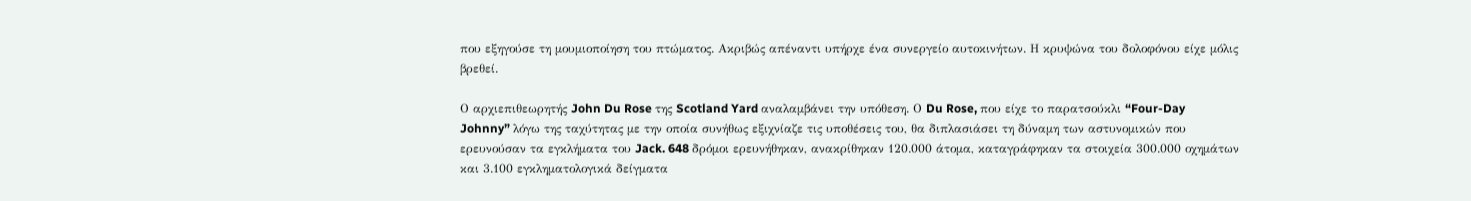που εξηγούσε τη μουμιοποίηση του πτώματος. Ακριβώς απέναντι υπήρχε ένα συνεργείο αυτοκινήτων. Η κρυψώνα του δολοφόνου είχε μόλις βρεθεί.

Ο αρχιεπιθεωρητής John Du Rose της Scotland Yard αναλαμβάνει την υπόθεση. Ο Du Rose, που είχε το παρατσούκλι “Four-Day Johnny” λόγω της ταχύτητας με την οποία συνήθως εξιχνίαζε τις υποθέσεις του, θα διπλασιάσει τη δύναμη των αστυνομικών που ερευνούσαν τα εγκλήματα του Jack. 648 δρόμοι ερευνήθηκαν, ανακρίθηκαν 120.000 άτομα, καταγράφηκαν τα στοιχεία 300.000 οχημάτων και 3.100 εγκληματολογικά δείγματα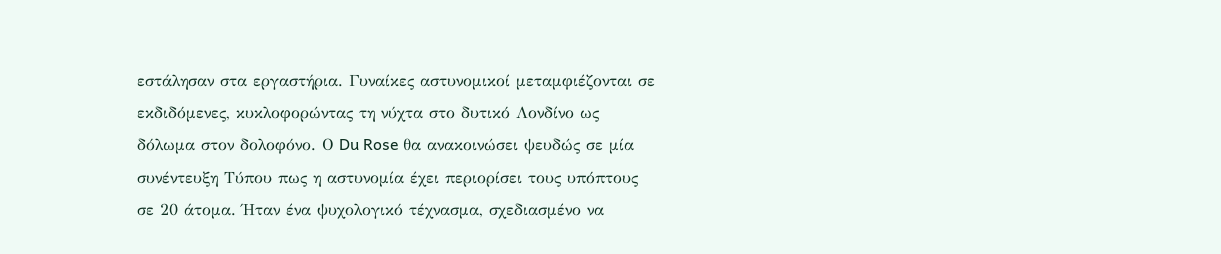εστάλησαν στα εργαστήρια. Γυναίκες αστυνομικοί μεταμφιέζονται σε εκδιδόμενες, κυκλοφορώντας τη νύχτα στο δυτικό Λονδίνο ως δόλωμα στον δολοφόνο. Ο Du Rose θα ανακοινώσει ψευδώς σε μία συνέντευξη Τύπου πως η αστυνομία έχει περιορίσει τους υπόπτους σε 20 άτομα. Ήταν ένα ψυχολογικό τέχνασμα, σχεδιασμένο να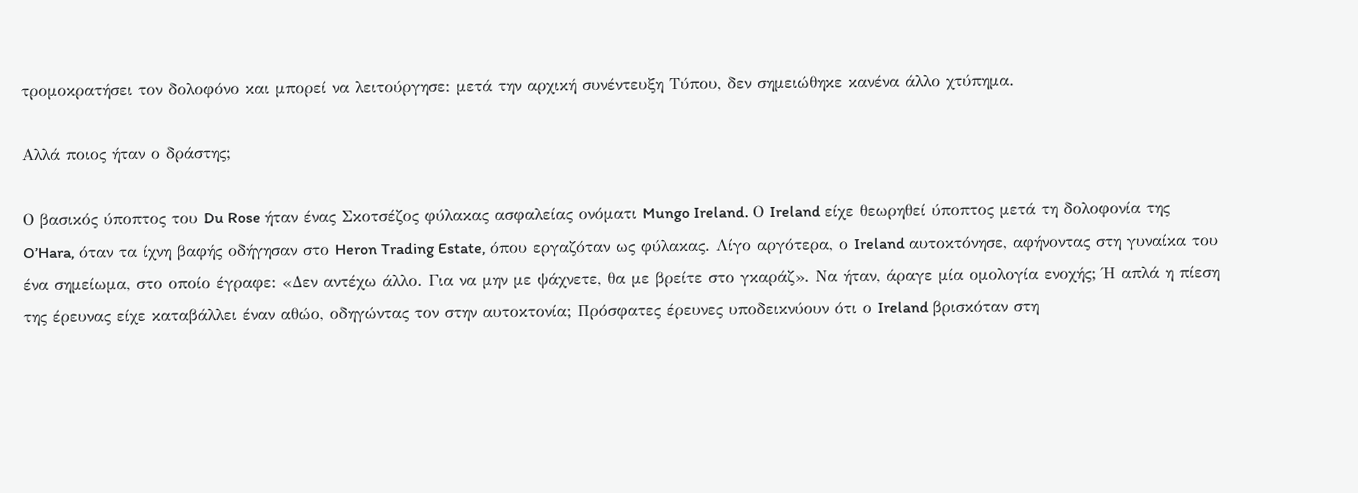τρομοκρατήσει τον δολοφόνο και μπορεί να λειτούργησε: μετά την αρχική συνέντευξη Τύπου, δεν σημειώθηκε κανένα άλλο χτύπημα.

Αλλά ποιος ήταν ο δράστης;

Ο βασικός ύποπτος του Du Rose ήταν ένας Σκοτσέζος φύλακας ασφαλείας ονόματι Mungo Ireland. Ο Ireland είχε θεωρηθεί ύποπτος μετά τη δολοφονία της O’Hara, όταν τα ίχνη βαφής οδήγησαν στο Heron Trading Estate, όπου εργαζόταν ως φύλακας. Λίγο αργότερα, ο Ireland αυτοκτόνησε, αφήνοντας στη γυναίκα του ένα σημείωμα, στο οποίο έγραφε: «Δεν αντέχω άλλο. Για να μην με ψάχνετε, θα με βρείτε στο γκαράζ». Να ήταν, άραγε μία ομολογία ενοχής; Ή απλά η πίεση της έρευνας είχε καταβάλλει έναν αθώο, οδηγώντας τον στην αυτοκτονία; Πρόσφατες έρευνες υποδεικνύουν ότι ο Ireland βρισκόταν στη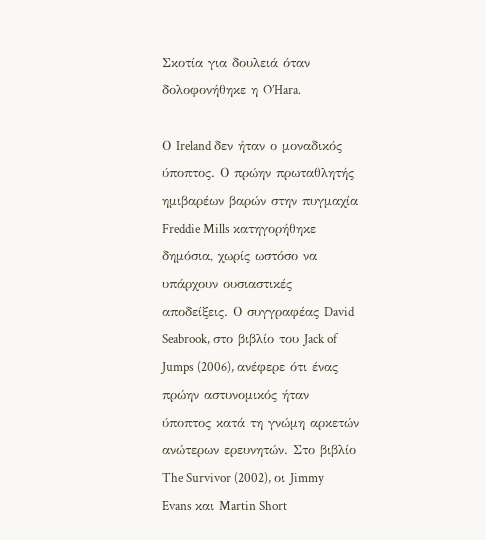Σκοτία για δουλειά όταν δολοφονήθηκε η O’Hara.

Ο Ireland δεν ήταν ο μοναδικός ύποπτος. Ο πρώην πρωταθλητής ημιβαρέων βαρών στην πυγμαχία Freddie Mills κατηγορήθηκε δημόσια, χωρίς ωστόσο να υπάρχουν ουσιαστικές αποδείξεις. Ο συγγραφέας David Seabrook, στο βιβλίο του Jack of Jumps (2006), ανέφερε ότι ένας πρώην αστυνομικός ήταν ύποπτος κατά τη γνώμη αρκετών ανώτερων ερευνητών. Στο βιβλίο The Survivor (2002), οι Jimmy Evans και Martin Short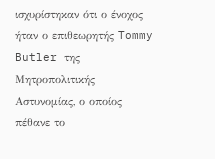ισχυρίστηκαν ότι ο ένοχος ήταν ο επιθεωρητής Tommy Butler της Μητροπολιτικής Αστυνομίας, ο οποίος πέθανε το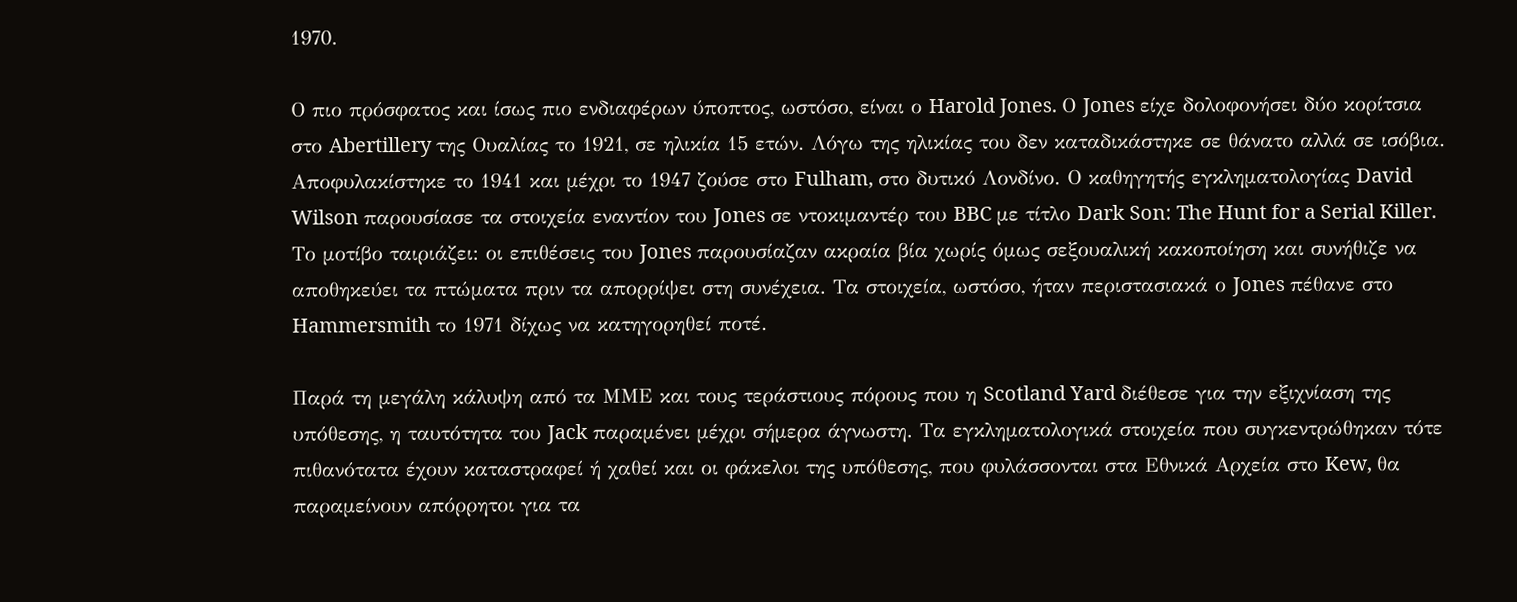1970.

Ο πιο πρόσφατος και ίσως πιο ενδιαφέρων ύποπτος, ωστόσο, είναι ο Harold Jones. Ο Jones είχε δολοφονήσει δύο κορίτσια στο Abertillery της Ουαλίας το 1921, σε ηλικία 15 ετών. Λόγω της ηλικίας του δεν καταδικάστηκε σε θάνατο αλλά σε ισόβια. Αποφυλακίστηκε το 1941 και μέχρι το 1947 ζούσε στο Fulham, στο δυτικό Λονδίνο. Ο καθηγητής εγκληματολογίας David Wilson παρουσίασε τα στοιχεία εναντίον του Jones σε ντοκιμαντέρ του BBC με τίτλο Dark Son: The Hunt for a Serial Killer. Το μοτίβο ταιριάζει: οι επιθέσεις του Jones παρουσίαζαν ακραία βία χωρίς όμως σεξουαλική κακοποίηση και συνήθιζε να αποθηκεύει τα πτώματα πριν τα απορρίψει στη συνέχεια. Τα στοιχεία, ωστόσο, ήταν περιστασιακά ο Jones πέθανε στο Hammersmith το 1971 δίχως να κατηγορηθεί ποτέ.

Παρά τη μεγάλη κάλυψη από τα ΜΜΕ και τους τεράστιους πόρους που η Scotland Yard διέθεσε για την εξιχνίαση της υπόθεσης, η ταυτότητα του Jack παραμένει μέχρι σήμερα άγνωστη. Τα εγκληματολογικά στοιχεία που συγκεντρώθηκαν τότε πιθανότατα έχουν καταστραφεί ή χαθεί και οι φάκελοι της υπόθεσης, που φυλάσσονται στα Εθνικά Αρχεία στο Kew, θα παραμείνουν απόρρητοι για τα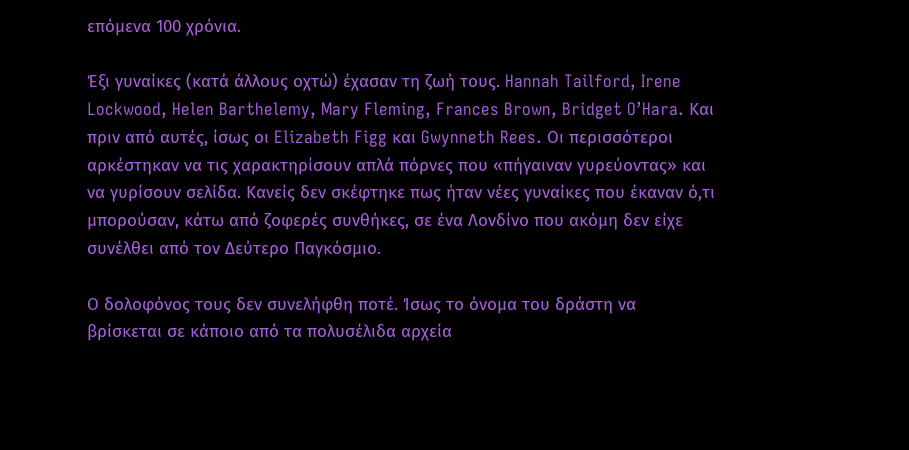επόμενα 100 χρόνια.

Έξι γυναίκες (κατά άλλους οχτώ) έχασαν τη ζωή τους. Hannah Tailford, Irene Lockwood, Helen Barthelemy, Mary Fleming, Frances Brown, Bridget O’Hara. Και πριν από αυτές, ίσως οι Elizabeth Figg και Gwynneth Rees. Οι περισσότεροι αρκέστηκαν να τις χαρακτηρίσουν απλά πόρνες που «πήγαιναν γυρεύοντας» και να γυρίσουν σελίδα. Κανείς δεν σκέφτηκε πως ήταν νέες γυναίκες που έκαναν ό,τι μπορούσαν, κάτω από ζοφερές συνθήκες, σε ένα Λονδίνο που ακόμη δεν είχε συνέλθει από τον Δεύτερο Παγκόσμιο.

Ο δολοφόνος τους δεν συνελήφθη ποτέ. Ίσως το όνομα του δράστη να βρίσκεται σε κάποιο από τα πολυσέλιδα αρχεία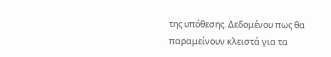της υπόθεσης. Δεδομένου πως θα παραμείνουν κλειστά για τα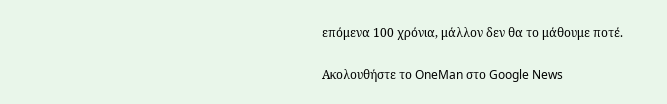επόμενα 100 χρόνια, μάλλον δεν θα το μάθουμε ποτέ.

Ακολουθήστε το OneMan στο Google News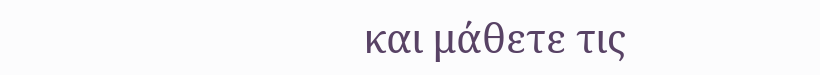και μάθετε τις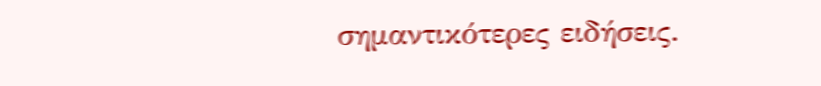σημαντικότερες ειδήσεις.